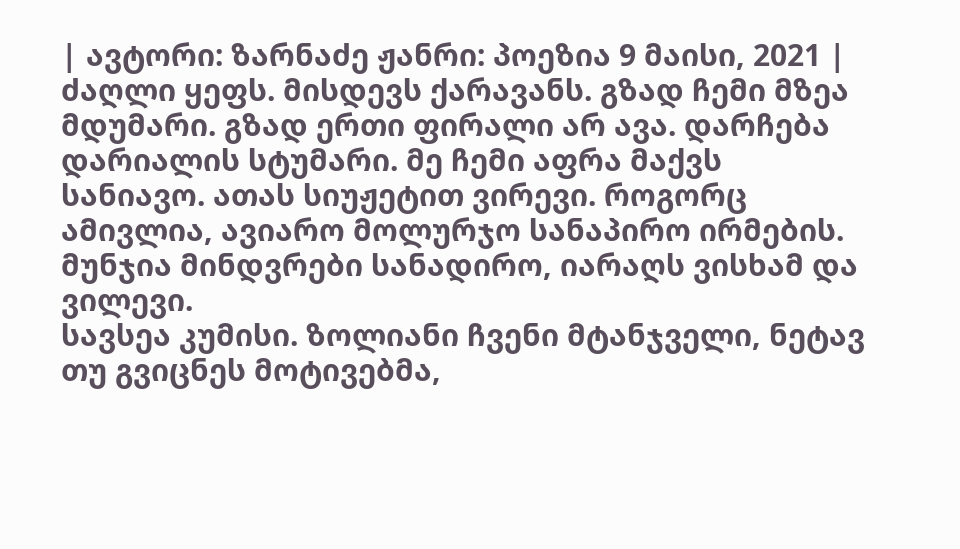| ავტორი: ზარნაძე ჟანრი: პოეზია 9 მაისი, 2021 |
ძაღლი ყეფს. მისდევს ქარავანს. გზად ჩემი მზეა მდუმარი. გზად ერთი ფირალი არ ავა. დარჩება დარიალის სტუმარი. მე ჩემი აფრა მაქვს სანიავო. ათას სიუჟეტით ვირევი. როგორც ამივლია, ავიარო მოლურჯო სანაპირო ირმების. მუნჯია მინდვრები სანადირო, იარაღს ვისხამ და ვილევი.
სავსეა კუმისი. ზოლიანი ჩვენი მტანჯველი, ნეტავ თუ გვიცნეს მოტივებმა,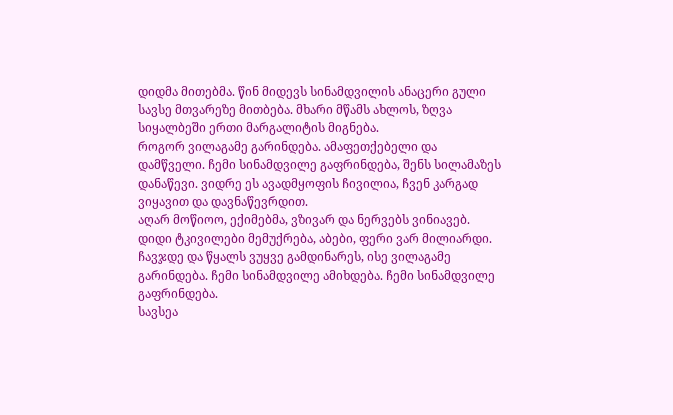დიდმა მითებმა. წინ მიდევს სინამდვილის ანაცერი გული სავსე მთვარეზე მითბება. მხარი მწამს ახლოს, ზღვა სიყალბეში ერთი მარგალიტის მიგნება.
როგორ ვილაგამე გარინდება. ამაფეთქებელი და დამწველი. ჩემი სინამდვილე გაფრინდება, შენს სილამაზეს დანაწევი. ვიდრე ეს ავადმყოფის ჩივილია, ჩვენ კარგად ვიყავით და დავნაწევრდით.
აღარ მოწიოო, ექიმებმა, ვზივარ და ნერვებს ვინიავებ. დიდი ტკივილები მემუქრება, აბები, ფერი ვარ მილიარდი. ჩავჯდე და წყალს ვუყვე გამდინარეს, ისე ვილაგამე გარინდება. ჩემი სინამდვილე ამიხდება. ჩემი სინამდვილე გაფრინდება.
სავსეა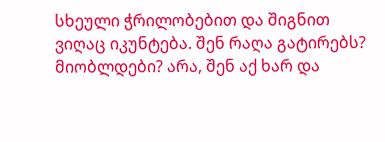სხეული ჭრილობებით და შიგნით ვიღაც იკუნტება. შენ რაღა გატირებს? მიობლდები? არა, შენ აქ ხარ და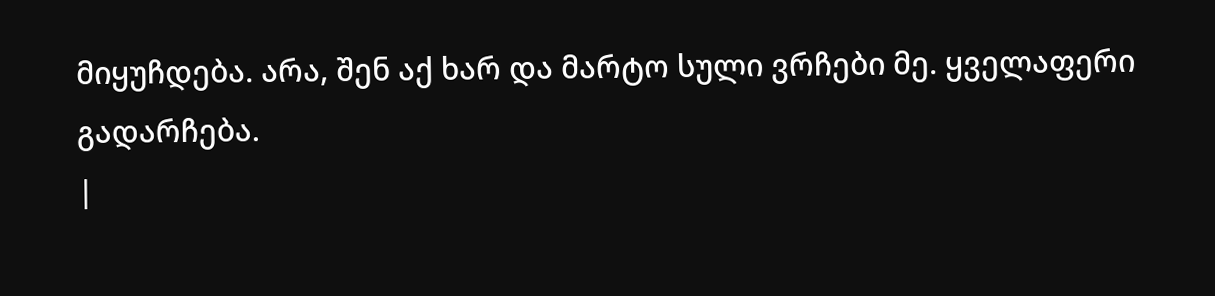მიყუჩდება. არა, შენ აქ ხარ და მარტო სული ვრჩები მე. ყველაფერი გადარჩება.
|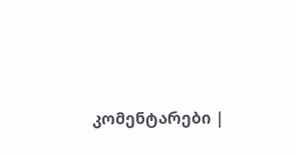კომენტარები |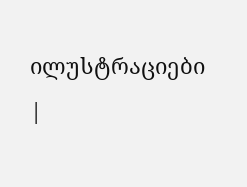ილუსტრაციები |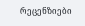რეცენზიები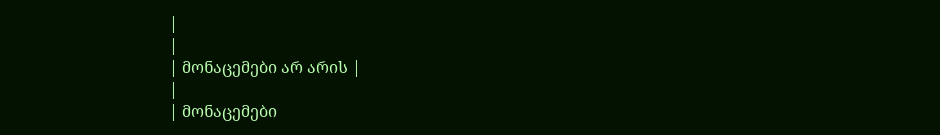|
|
| მონაცემები არ არის |
|
| მონაცემები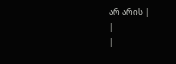არ არის |
|
|